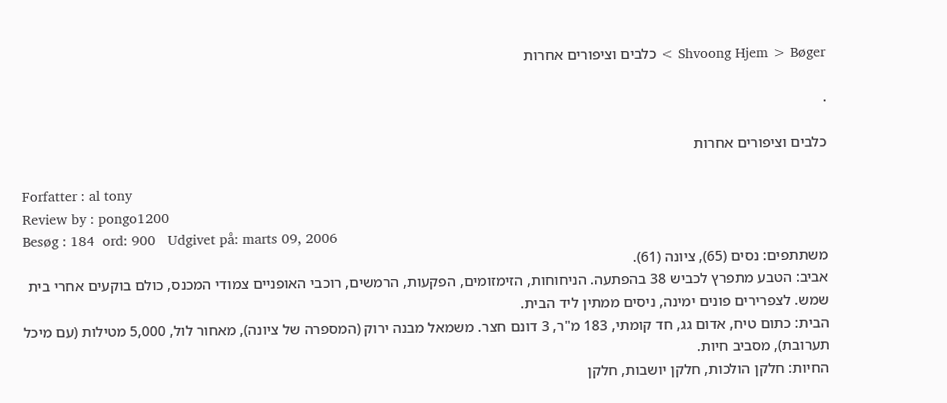Shvoong Hjem > Bøger > כלבים וציפורים אחרות

.

כלבים וציפורים אחרות

Forfatter : al tony
Review by : pongo1200
Besøg : 184  ord: 900   Udgivet på: marts 09, 2006
משתתפים: נסים (65), ציונה (61).
אביב: הטבע מתפרץ לכביש 38 בהפתעה. הניחוחות, הזימזומים, הפקעות, הרמשים, רוכבי האופניים צמודי המכנס, כולם בוקעים אחרי בית שמש. לצפרירים פונים ימינה, ניסים ממתין ליד הבית.
הבית: כתום טיח, אדום גג, חד קומתי, 183 מ"ר, 3 דונם חצר. משמאל מבנה ירוק (המספרה של ציונה), מאחור לול, 5,000 מטילות (עם מיכל תערובת), מסביב חיות.
החיות: חלקן הולכות, חלקן יושבות, חלקן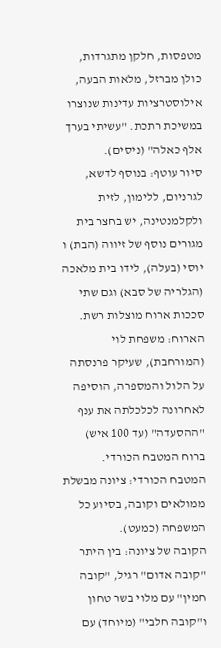מטפסות, חלקן מתגרדות, כולן מברזל, מלאות הבעה, אילוסטרציות עדינות שנוצרו במשיכת רתכת. "עשיתי בערך אלף כאלה" (ניסים).
סיור עוטף: בנוסף לדשא, לגרניום, ללימון, לזית ולקלמנטינה, יש בחצר בית מגורים נוסף של זיווה (הבת) ו יוסי (בעלה), לידו בית מלאכה (הגלריה של סבא) וגם שתי סככות ארוח מוצלות רשת.
הארוח: משפחת לוי (המורחבת), שעיקר פרנסתה על הלול והמספרה, הוסיפה לאחרונה לכלכלתה את ענף "ההסעדה" (עד 100 איש) ברוח המטבח הכורדי.
המטבח הכורדי: ציונה מבשלת ממולאים וקובה, בסיוע כל המשפחה (כמעט).
הקובה של ציונה: בין היתר "קובה אדום" רגיל, "קובה חמין" עם מלוי בשר טחון ו"קובה חלבי" (מיוחד) עם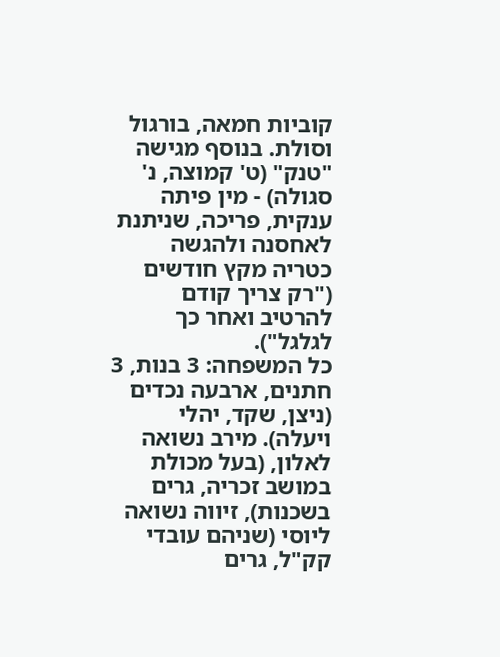קוביות חמאה, בורגול וסולת. בנוסף מגישה "טנק" (ט' קמוצה, נ' סגולה) - מין פיתה ענקית, פריכה, שניתנת לאחסנה ולהגשה כטריה מקץ חודשים ("רק צריך קודם להרטיב ואחר כך לגלגל").
כל המשפחה: 3 בנות, 3 חתנים, ארבעה נכדים (ניצן, שקד, יהלי ויעלה). מירב נשואה לאלון, (בעל מכולת במושב זכריה, גרים בשכנות), זיווה נשואה ליוסי (שניהם עובדי קק"ל, גרים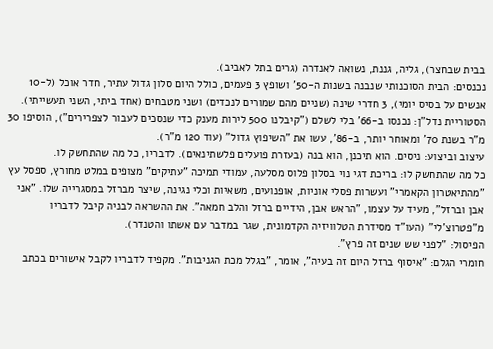בבית שבחצר), גליה, גננת, נשואה לאנדרה (גרים בתל לאביב).
נכנסים: הבית הסוכנותי שנבנה בשנות ה-50' ושופץ 3 פעמים, כולל היום סלון גדול עתיר, חדר אוכל (ל-10 אנשים על בסיס יומי), 3 חדרי שינה (שניים מהם שמורים לנכדים) ושני מטבחים (אחד ביתי, השני תעשייתי).
הסטוריית נדל"ן: נכנסו ב-66' בלי לשלם ("קיבלנו 500 לירות מענק כדי שנסכים לעבור לצפרירים"), הוסיפו 30 מ"ר בשנת 70' ומאוחר יותר, ב-86', עשו את "השיפוץ גדול" (עוד 120 מ"ר).
עיצוב וביצוע: ניסים. הוא תיכנן, הוא בנה (בעזרת פועלים פלשתינאים). לדבריו, כל מה שהתחשק לו.
כל מה שהתחשק לו: בריכת דגי נוי בסלון פלוס מסלעה, עמודי תמיכה "עתיקים" מצופים במלט מחורץ, ספסל עץ "מהתיאטרון הקאמרי" ועשרות פסלי אוניות, אופנועים, משאיות וכלי נגינה, שיצר מברזל במסגרייה שלו. "אני אבן וברזל", מעיד על עצמו, "הראש אבן, הידיים ברזל והלב חמאה". את ההשראה לבניה קיבל לדבריו מ"פטרוצ'לי" (העו"ד מסידרת הטלוויזיה הקדמונית, שגר במדבר עם אשתו והטנדר).
הפיסול: "לפני שש שנים זה פרץ".
חומרי הגלם: "איסוף ברזל היום זה בעיה", אומר, "בגלל מכת הגניבות". מקפיד לדבריו לקבל אישורים בכתב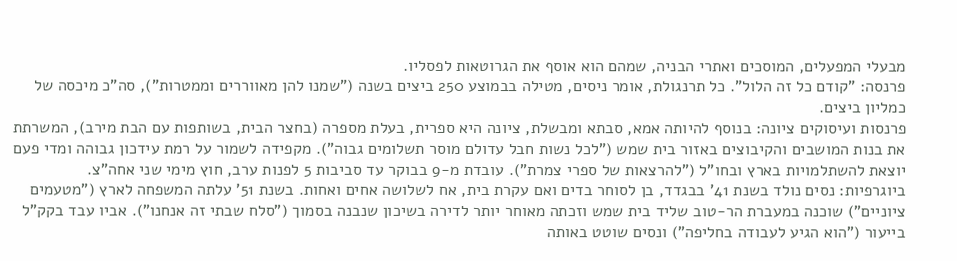מבעלי המפעלים, המוסכים ואתרי הבניה, שמהם הוא אוסף את הגרוטאות לפסליו.
פרנסה: "קודם כל זה הלול". כל תרנגולת, אומר ניסים, מטילה בבמוצע 250 ביצים בשנה ("שמנו להן מאווררים וממטרות"), סה"כ מיכסה של כמליון ביצים.
פרנסות ועיסוקים ציונה: בנוסף להיותה אמא, סבתא ומבשלת, ציונה היא ספרית, בעלת מספרה (בחצר הבית, בשותפות עם הבת מירב), המשרתת את בנות המושבים והקיבוצים באזור בית שמש ("לכל נשות חבל עדולם מוסר תשלומים גבוה"). מקפידה לשמור על רמת עידכון גבוהה ומדי פעם יוצאת להשתלמויות בארץ ובחו"ל ("להרצאות של ספרי צמרת"). עובדת מ-9 בבוקר עד סביבות 5 לפנות ערב, חוץ מימי שני אחה"צ.
ביוגרפיות: נסים נולד בשנת 41' בבגדד, בן לסוחר בדים ואם עקרת בית, אח לשלושה אחים ואחות. בשנת 51' עלתה המשפחה לארץ ("מטעמים ציוניים") שוכנה במעברת הר-טוב שליד בית שמש וזכתה מאוחר יותר לדירה בשיכון שנבנה בסמוך ("סלח שבתי זה אנחנו"). אביו עבד בקק"ל בייעור ("הוא הגיע לעבודה בחליפה") ונסים שוטט באותה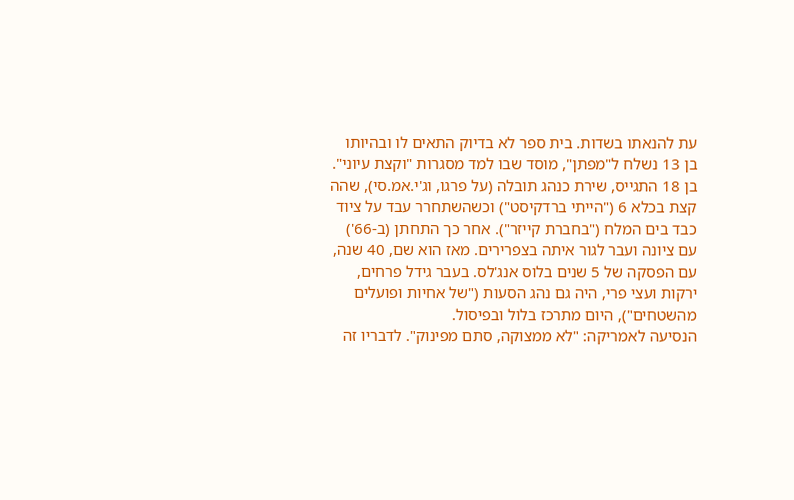עת להנאתו בשדות. בית ספר לא בדיוק התאים לו ובהיותו בן 13 נשלח ל"מפתן", מוסד שבו למד מסגרות "וקצת עיוני". בן 18 התגייס, שירת כנהג תובלה (על פרגו, וג'י.אמ.סי), שהה קצת בכלא 6 ("הייתי ברדקיסט") וכשהשתחרר עבד על ציוד כבד בים המלח ("בחברת קייזר"). אחר כך התחתן (ב-66') עם ציונה ועבר לגור איתה בצפרירים. מאז הוא שם, 40 שנה, עם הפסקה של 5 שנים בלוס אנג'לס. בעבר גידל פרחים, ירקות ועצי פרי, היה גם נהג הסעות ("של אחיות ופועלים מהשטחים"), היום מתרכז בלול ובפיסול.
הנסיעה לאמריקה: "לא ממצוקה, סתם מפינוק". לדבריו זה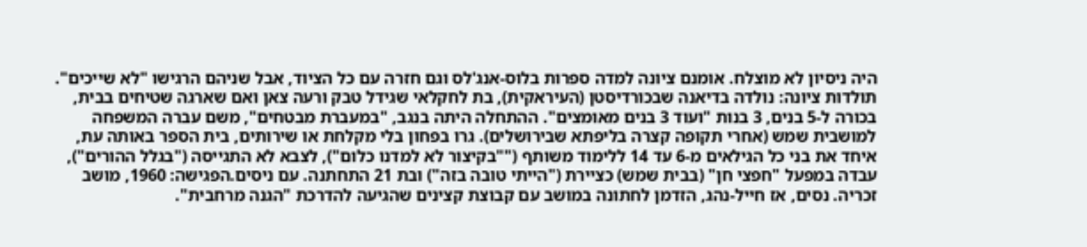היה ניסיון לא מוצלח. אומנם ציונה למדה ספרות בלוס-אנג'לס וגם חזרה עם כל הציוד, אבל שניהם הרגישו "לא שייכים".
תולדות ציונה: נולדה בדיאנה שבכורדיסטן (העיראקית), בת לחקלאי שגידל טבק ורעה צאן ואם שארגה שטיחים בבית, בכורה ל-5 בנים, 3 בנות "ועוד 3 בנים מאומצים". ההתחלה היתה בנגב, "במעברת מבטחים", משם עברה המשפחה למושבית שמש (אחרי תקופה קצרה בליפתא שבירושלים). גרו בפחון בלי מקלחת או שירותים, בית הספר באותה עת, איחד את בני כל הגילאים מ-6 עד 14 ללימוד משותף (""בקיצור לא למדנו כלום"), לצבא לא התגייסה ("בגלל ההורים"), עבדה במפעל "חפצי חן" (בבית שמש) כציירת ("הייתי טובה בזה") ובת 21 התחתנה. עם ניסים.הפגישה: 1960, מושב זכריה. נסים, אז חייל-נהג, הזדמן לחתונה במושב עם קבוצת קצינים שהגיעה להדרכת "הגנה מרחבית".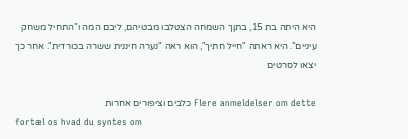היא היתה בת 15, בתןך השמחה הצטלבו מבטיהם, ליבם המה ו"התחיל משחק עיניים". היא ראתה "חייל חתיך", הוא ראה "נערה חיננית ששרה בכורדית". אחר כך יצאו לסרטים

Flere anmeldelser om dette כלבים וציפורים אחרות
fortæl os hvad du syntes om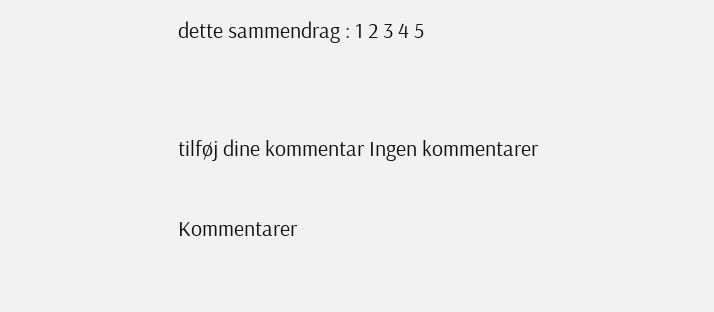dette sammendrag : 1 2 3 4 5


tilføj dine kommentar Ingen kommentarer

Kommentarer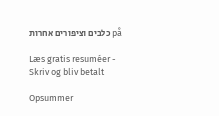på כלבים וציפורים אחרות

Læs gratis resuméer - Skriv og bliv betalt

Opsummer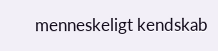menneskeligt kendskab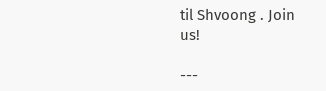til Shvoong . Join us!

---